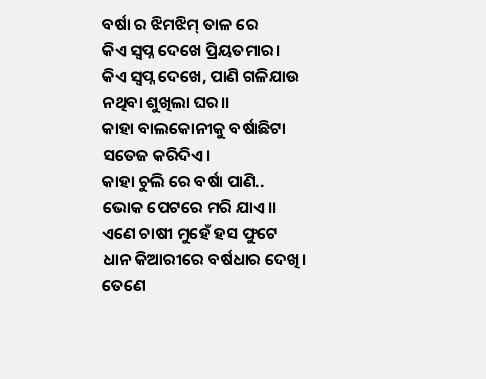ବର୍ଷା ର ଝିମଝିମ୍ ତାଳ ରେ
କିଏ ସ୍ବପ୍ନ ଦେଖେ ପ୍ରିୟତମାର।
କିଏ ସ୍ବପ୍ନ ଦେଖେ, ପାଣି ଗଳିଯାଉ
ନଥିବା ଶୁଖିଲା ଘର।।
କାହା ବାଲକୋନୀକୁ ବର୍ଷାଛିଟା
ସତେଜ କରିଦିଏ।
କାହା ଚୁଲି ରେ ବର୍ଷା ପାଣି..
ଭୋକ ପେଟରେ ମରି ଯାଏ।।
ଏଣେ ଚାଷୀ ମୁହେଁ ହସ ଫୁଟେ
ଧାନ କିଆରୀରେ ବର୍ଷଧାର ଦେଖି।
ତେଣେ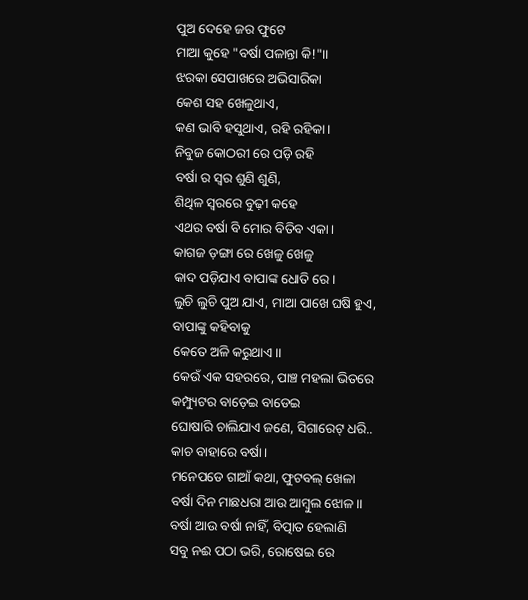ପୁଅ ଦେହେ ଜର ଫୁଟେ
ମାଆ କୁହେ "ବର୍ଷା ପଳାନ୍ତା କି!"।।
ଝରକା ସେପାଖରେ ଅଭିସାରିକା
କେଶ ସହ ଖେଳୁଥାଏ,
କଣ ଭାବି ହସୁଥାଏ, ରହି ରହିକା।
ନିବୁଜ କୋଠରୀ ରେ ପଡ଼ି ରହି
ବର୍ଷା ର ସ୍ୱର ଶୁଣି ଶୁଣି,
ଶିଥିଳ ସ୍ଵରରେ ବୁଢ଼ୀ କହେ
ଏଥର ବର୍ଷା ବି ମୋର ବିତିବ ଏକା।
କାଗଜ ଡ଼ଙ୍ଗା ରେ ଖେଳୁ ଖେଳୁ
କାଦ ପଡ଼ିଯାଏ ବାପାଙ୍କ ଧୋତି ରେ।
ଲୁଚି ଲୁଚି ପୁଅ ଯାଏ, ମାଆ ପାଖେ ଘଷି ହୁଏ,
ବାପାଙ୍କୁ କହିବାକୁ
କେତେ ଅଳି କରୁଥାଏ।।
କେଉଁ ଏକ ସହରରେ, ପାଞ୍ଚ ମହଲା ଭିତରେ
କମ୍ପ୍ୟୁଟର ବାଡ଼େଇ ବାଡେଇ
ଘୋଷାରି ଚାଲିଯାଏ ଜଣେ, ସିଗାରେଟ୍ ଧରି..
କାଚ ବାହାରେ ବର୍ଷା।
ମନେପଡେ ଗାଆଁ କଥା, ଫୁଟବଲ୍ ଖେଳା
ବର୍ଷା ଦିନ ମାଛଧରା ଆଉ ଆମ୍ବୁଲ ଝୋଳ।।
ବର୍ଷା ଆଉ ବର୍ଷା ନାହିଁ, ବିତ୍ପାତ ହେଲାଣି
ସବୁ ନଈ ପଠା ଭରି, ରୋଷେଇ ରେ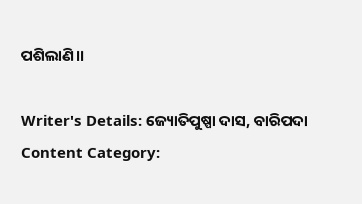ପଶିଲାଣି।।

Writer's Details: ଜ୍ୟୋତିପୁଷ୍ପା ଦାସ, ବାରିପଦା
Content Category: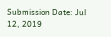Submission Date: Jul 12, 2019